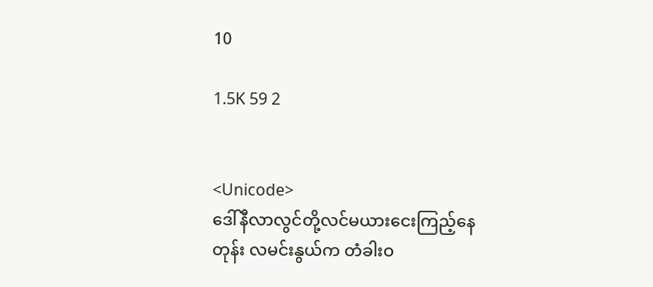10

1.5K 59 2


<Unicode>
ဒေါ်နီလာလွင်တို့လင်မယားငေးကြည့်နေတုန်း လမင်းနွယ်က တံခါးဝ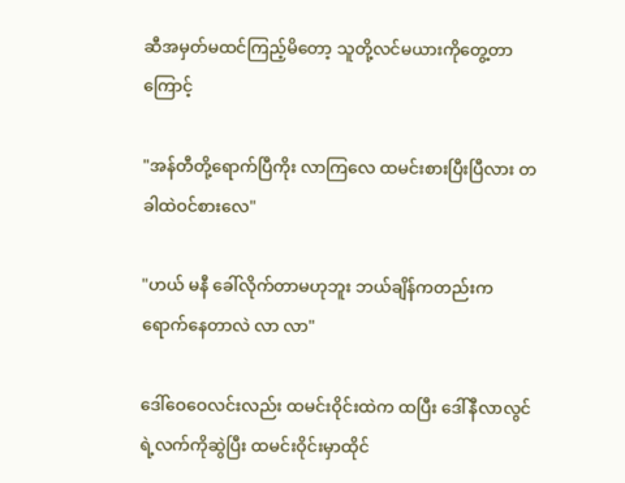ဆီအမှတ်မထင်ကြည့်မိတော့ သူတို့လင်မယားကိုတွေ့တာကြောင့်

"အန်တီတို့ရောက်ပြီကိုး လာကြလေ ထမင်းစားပြီးပြီလား တခါထဲဝင်စားလေ"

"ဟယ် မနီ ခေါ်လိုက်တာမဟုဘူး ဘယ်ချိန်ကတည်းကရောက်‌နေတာလဲ လာ လာ"

ဒေါ်ဝေဝေလင်းလည်း ထမင်းဝိုင်းထဲက ထပြီး ‌ဒေါ်နီလာလွင်ရဲ့လက်ကိုဆွဲပြီး ထမင်းဝိုင်းမှာထိုင်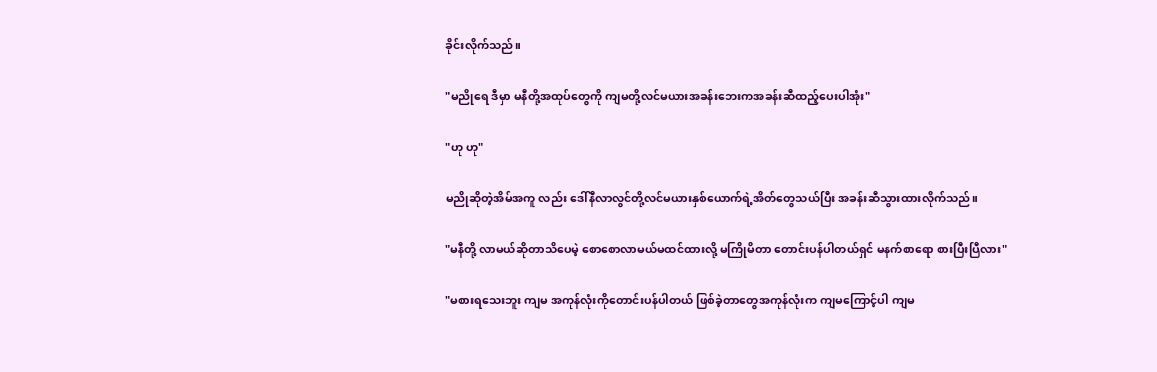ခိုင်းလိုက်သည်။

"မညိုရေ ဒီမှာ မနီတို့အထုပ်တွေကို ကျမတို့လင်မယားအခန်းဘေးကအခန်းဆီထည့်ပေးပါအုံး"

"ဟု ဟု"

မညိုဆိုတဲ့အိမ်အကူ လည်း ဒေါ်နီလာလွင်တို့လင်မယားနှစ်ယောက်ရဲ့အိတ်တွေသယ်ပြီး အခန်းဆီသွားထားလိုက်သည်။

"မနီတို့ လာမယ်ဆိုတာသိပေမဲ့ စောစောလာမယ်မထင်ထားလို့ မကြိုမိတာ တောင်းပန်ပါတယ်ရှင် မနက်စာရော စားပြီးပြီလား"

"မစားရသေးဘူး ကျမ အကုန်လုံးကိုတောင်းပန်ပါတယ် ဖြစ်ခဲ့တာတွေအကုန်လုံးက ကျမကြောင့်ပါ ကျမ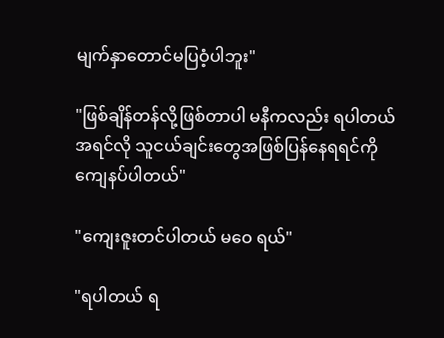မျက်နှာတောင်မပြဝံ့ပါဘူး"

"ဖြစ်ချိန်တန်လို့ဖြစ်တာပါ မနီကလည်း ရပါတယ် အရင်လို သူငယ်ချင်းတွေအဖြစ်ပြန်နေရရင်ကိုကျေနပ်ပါတယ်"

"ကျေးဇူးတင်ပါတယ် မဝေ ရယ်"

"ရပါတယ် ရ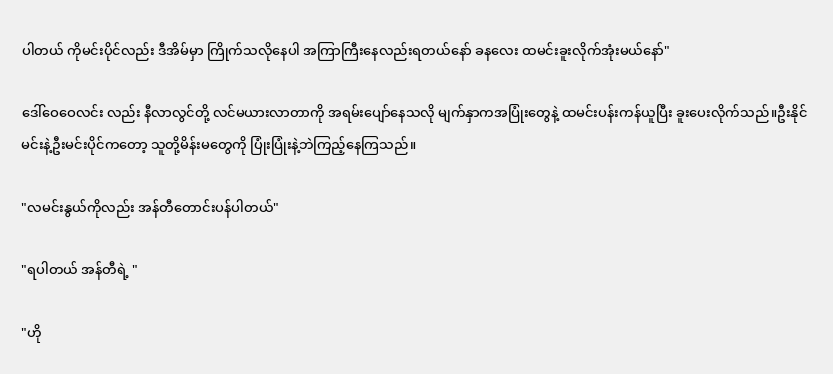ပါတယ် ကိုမင်းပိုင်လည်း ဒီအိမ်မှာ ကြိုက်သလိုနေပါ အကြာကြီးနေလည်းရတယ်နော် ခနလေး ထမင်းခူးလိုက်အုံးမယ်နော်"

ဒေါ်ဝေဝေလင်း လည်း နီလာလွင်တို့ လင်မယားလာတာကို အရမ်းပျော်နေသလို မျက်နှာကအပြုံးတွေနဲ့ ထမင်းပန်းကန်ယူပြီး ခူးပေးလိုက်သည်။ဦးနိုင်မင်းနဲ့ဦးမင်းပိုင်ကတော့ သူတို့မိန်းမတွေကို ပြုံးပြုံးနဲ့ဘဲကြည့်နေကြသည်။

"လမင်းနွယ်ကိုလည်း အန်တီတောင်းပန်ပါတယ်"

"ရပါတယ် အန်တီရဲ့ "

"ဟို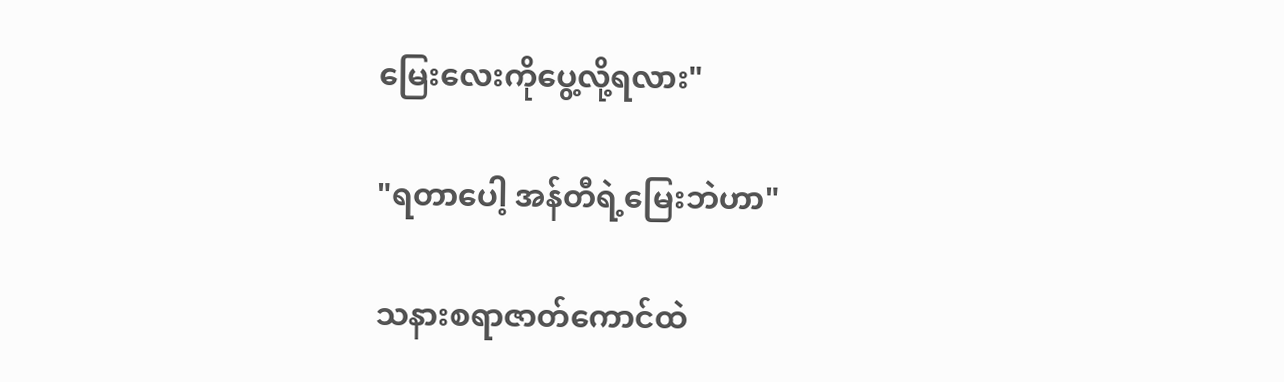မြေးလေးကိုပွေ့လို့ရလား"

"ရတာပေါ့ အန်တီရဲ့မြေးဘဲဟာ"

သနားစရာဇာတ်ကောင်ထဲ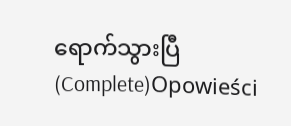ရောက်သွားပြီ (Complete)Opowieści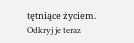tętniące życiem. Odkryj je teraz